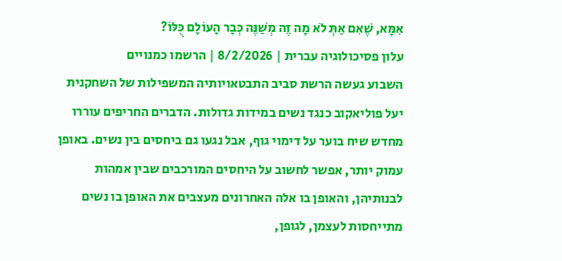אִמָּא, שֶׁאִם אַתְּ לֹא מָה זֶה מְשַׁנֶּה כְּבָר הָעוֹלָם כֻּלּוֹ?
עלון פסיכולוגיה עברית | 8/2/2026 | הרשמו כמנויים
השבוע געשה הרשת סביב התבטאויותיה המשפילות של השחקנית יעל פוליאקוב כנגד נשים במידות גדולות. הדברים החריפים עוררו מחדש שיח בוער על דימוי גוף, אבל נגעו גם ביחסים בין נשים. באופן עמוק יותר, אפשר לחשוב על היחסים המורכבים שבין אמהות לבנותיהן, והאופן בו אלה האחרונים מעצבים את האופן בו נשים מתייחסות לעצמן, לגופן,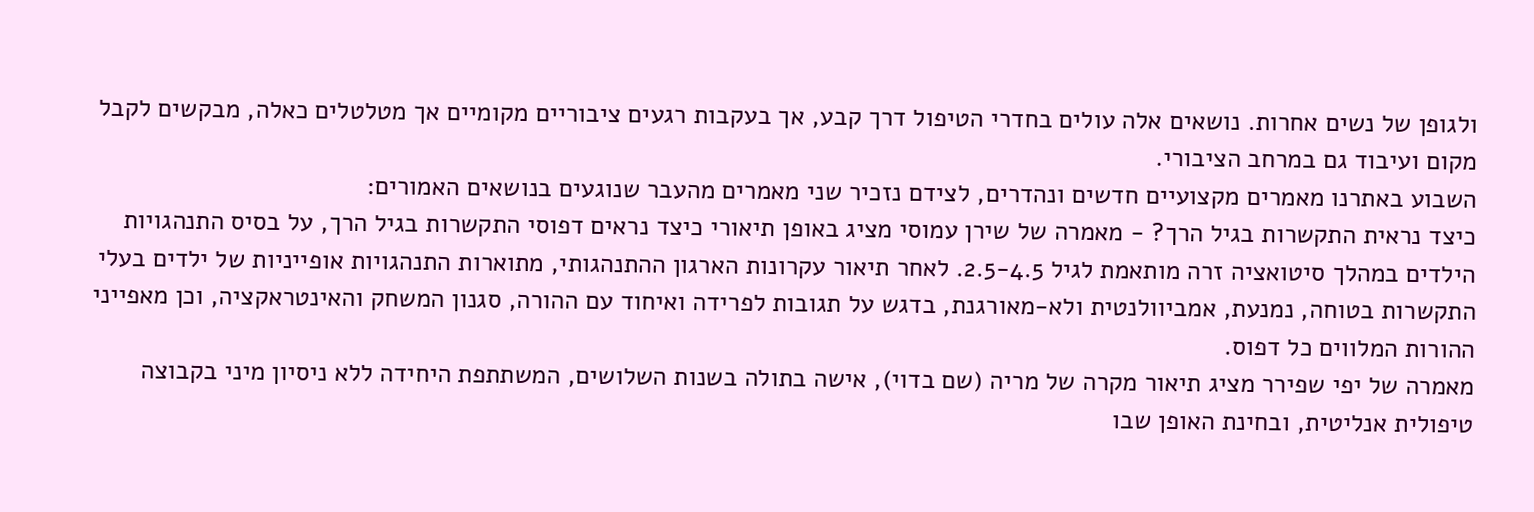ולגופן של נשים אחרות. נושאים אלה עולים בחדרי הטיפול דרך קבע, אך בעקבות רגעים ציבוריים מקומיים אך מטלטלים כאלה, מבקשים לקבל מקום ועיבוד גם במרחב הציבורי.
השבוע באתרנו מאמרים מקצועיים חדשים ונהדרים, לצידם נזכיר שני מאמרים מהעבר שנוגעים בנושאים האמורים:
כיצד נראית התקשרות בגיל הרך? - מאמרה של שירן עמוסי מציג באופן תיאורי כיצד נראים דפוסי התקשרות בגיל הרך, על בסיס התנהגויות הילדים במהלך סיטואציה זרה מותאמת לגיל 2.5-4.5. לאחר תיאור עקרונות הארגון ההתנהגותי, מתוארות התנהגויות אופייניות של ילדים בעלי התקשרות בטוחה, נמנעת, אמביוולנטית ולא-מאורגנת, בדגש על תגובות לפרידה ואיחוד עם ההורה, סגנון המשחק והאינטראקציה, וכן מאפייני ההורות המלווים כל דפוס.
מאמרה של יפי שפירר מציג תיאור מקרה של מריה (שם בדוי), אישה בתולה בשנות השלושים, המשתתפת היחידה ללא ניסיון מיני בקבוצה טיפולית אנליטית, ובחינת האופן שבו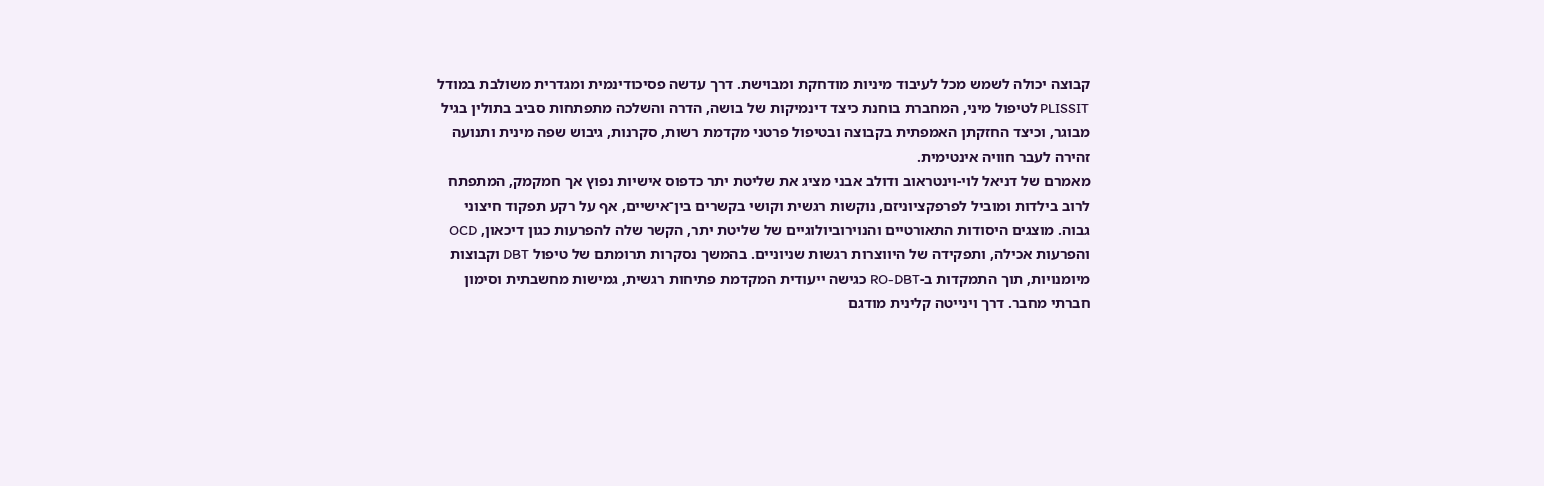קבוצה יכולה לשמש מכל לעיבוד מיניות מודחקת ומבוישת. דרך עדשה פסיכודינמית ומגדרית משולבת במודל PLISSIT לטיפול מיני, המחברת בוחנת כיצד דינמיקות של בושה, הדרה והשלכה מתפתחות סביב בתולין בגיל מבוגר, וכיצד החזקתן האמפתית בקבוצה ובטיפול פרטני מקדמת רשות, סקרנות, גיבוש שפה מינית ותנועה זהירה לעבר חוויה אינטימית.
מאמרם של דניאל לוי-וינטראוב ודולב אבני מציג את שליטת יתר כדפוס אישיות נפוץ אך חמקמק, המתפתח לרוב בילדות ומוביל לפרפקציוניזם, נוקשות רגשית וקושי בקשרים בין־אישיים, אף על רקע תפקוד חיצוני גבוה. מוצגים היסודות התאורטיים והנוירוביולוגיים של שליטת יתר, הקשר שלה להפרעות כגון דיכאון, OCD והפרעות אכילה, ותפקידה של היווצרות רגשות שניוניים. בהמשך נסקרות תרומתם של טיפול DBT וקבוצות מיומנויות, תוך התמקדות ב-RO-DBT כגישה ייעודית המקדמת פתיחות רגשית, גמישות מחשבתית וסימון חברתי מחבר. דרך וינייטה קלינית מודגם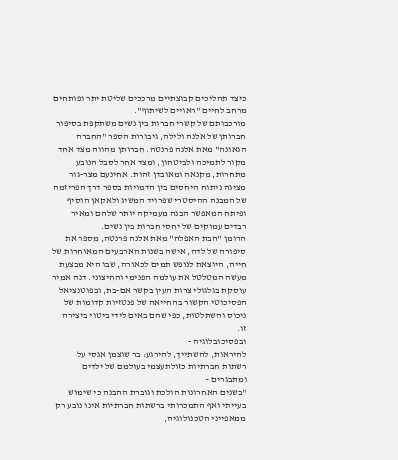כיצד תהליכים קבוצתיים מרככים שליטת יתר ופותחים מרחב לחיים "ראויים לשיתוף".
מורכבותם של קשרי חברות בין נשים משתקפת בסיפור חברותן של אלנה ולילה, גיבורות הספר "החברה הגאונה" מאת אלנה פרנטה. חברותן מהווה מצד אחד מקור לתמיכה ולביטחון, ומצד אחר לסבל הנובע מתחרות, מקנאה ומאובדן זהות. אחינעם מצר-גור מציגה ניתוח היחסים בין הדמויות בספר דרך הפריזמה של המבנה ההיסטרי שפרויד המשיג ולאקאן הוסיף ופיתח המאפשר הבנה מעמיקה יותר שלהם ומאיר רבדים עמוקים של יחסי חברות בין נשים.
הרומן "הבת האפלה" מאת אלנה פרנטה, מספר את סיפורה של לדה, אישה בשנות הארבעים המאוחרות של חייה, היוצאת לנופש תמים לכאורה, שבו היא מבצעת מעשה המטלטל את עולמה הפנימי והחיצוני. דנה אמיר עוסקת בגלגולי צרות העין בקשר אם-בת, ובפוטנציאל הפסיכוטי הקשור בהחייאה של פנטזיות קדומות של ניכוס והשתלטות, כפי שהם באים לידי ביטוי ביצירה זו.
ובפסיכובלוגיה -
להיראות, להשתייך, להירגע: בר שוצמן אגסי על רשתות חברתיות כזולתעצמי בעולמם של ילדים ומתבגרים –
"בשנים האחרונות הולכת וגוברת ההבנה כי שימוש בעייתי ואף התמכרותי ברשתות חברתיות אינו נובע רק ממאפייני הטכנולוגיה,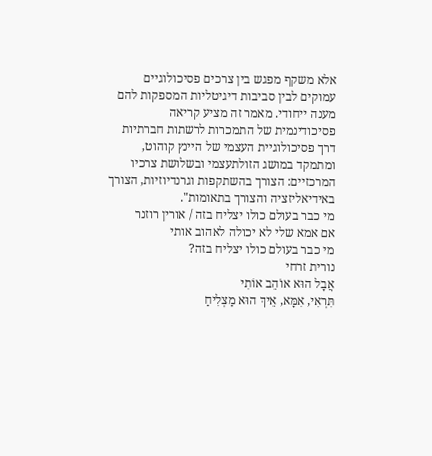אלא משקף מפגש בין צרכים פסיכולוגיים עמוקים לבין סביבות דיגיטליות המספקות להם מענה ייחודי. מאמר זה מציע קריאה פסיכודינמית של התמכרות לרשתות חברתיות דרך פסיכולוגיית העצמי של היינץ קוהוט, ומתמקד במושג הזולתעצמי ובשלושת צרכיו המרכזיים: הצורך בהשתקפות וגרנדיוזיות, הצורך באידיאליזציה והצורך בתאומות".
מי כבר בעולם כולו יצליח בזה / אורין רוזנר
אם אמא שלי לא יכולה לאהוב אותי
מי כבר בעולם כולו יצליח בזה?
נורית זרחי
אֲבָל הוּא אוֹהֵב אוֹתִי
תִּרְאִי, אִמָּא, אֵיךְ הוּא מַצְלִיחַ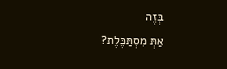בְּזֶה
אַתְּ מִסְתַּכֶּלֶת?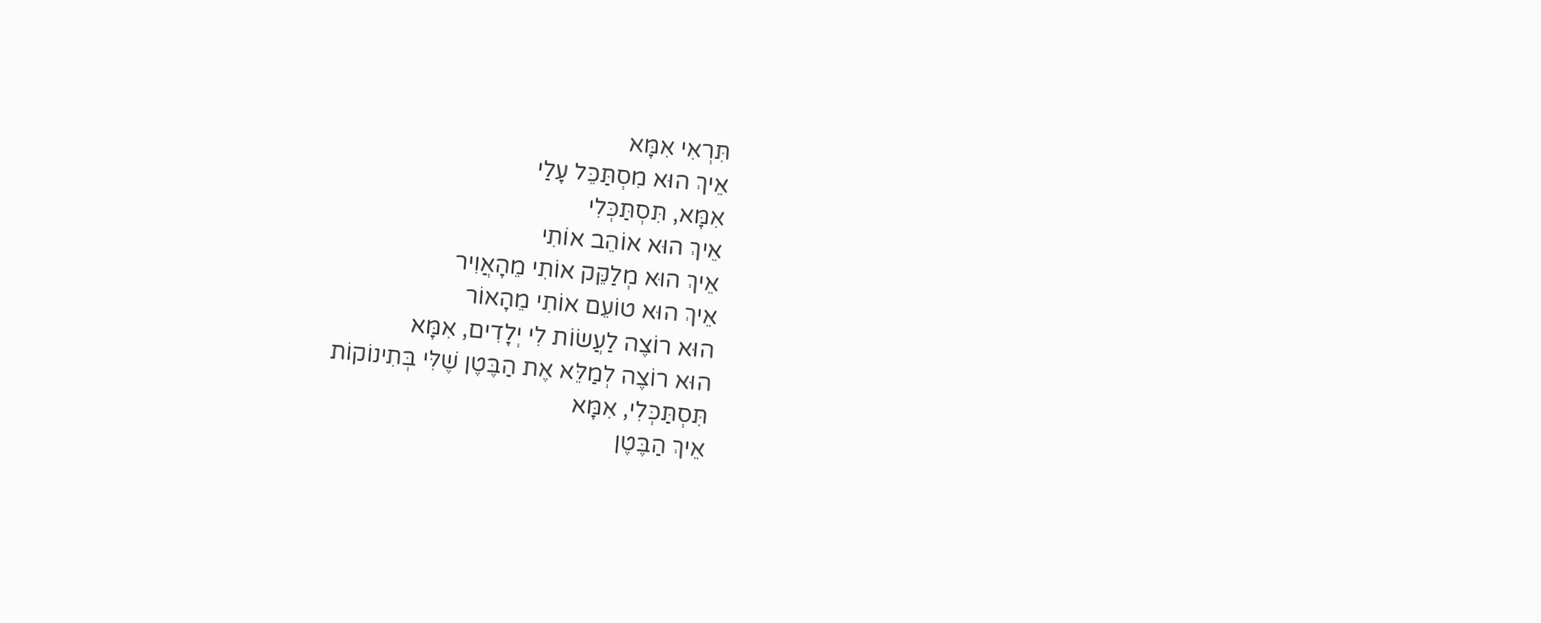תִּרְאִי אִמָּא
אֵיךְ הוּא מִסְתַּכֵּל עָלַי
אִמָּא, תִּסְתַּכְּלִי
אֵיךְ הוּא אוֹהֵב אוֹתִי
אֵיךְ הוּא מְלַקֵּק אוֹתִי מֵהָאֲוִיר
אֵיךְ הוּא טוֹעֵם אוֹתִי מֵהָאוֹר
הוּא רוֹצֶה לַעֲשׂוֹת לִי יְלָדִים, אִמָּא
הוּא רוֹצֶה לְמַלֵּא אֶת הַבֶּטֶן שֶׁלִּי בְּתִינוֹקוֹת
תִּסְתַּכְּלִי, אִמָּא
אֵיךְ הַבֶּטֶן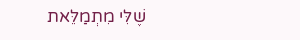שֶׁלִּי מִתְמַלֵּאת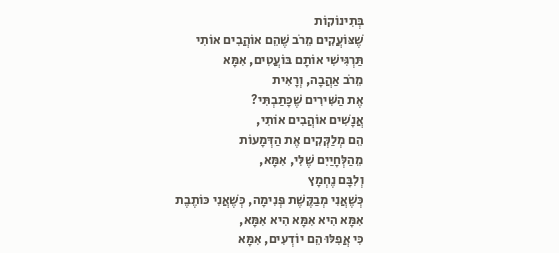בְּתִינוֹקוֹת
שֶׁצּוֹעֲקִים מֵרֹב שֶׁהֵם אוֹהֲבִים אוֹתִי
תַּרְגִּישִׁי אוֹתָם בּוֹעֲטִים, אִמָּא
מֵרֹב אַהֲבָה, וְרָאִית
אֶת הַשִּׁירִים שֶׁכָּתַבְתִּי?
אֲנָשִׁים אוֹהֲבִים אוֹתִי,
הֵם מְלַקְּקִים אֶת הַדְּמָעוֹת
מֵהַלְּחָיַיִם שֶׁלִּי, אִמָּא,
וְלִבָּם נֶחְמָץ
כְּשֶׁאֲנִי מְבַקֶּשֶׁת פְּנִימָה, כְּשֶׁאֲנִי כּוֹתֶבֶת
אִמָּא הִיא אִמָּא הִיא אִמָּא,
כִּי אֲפִלּוּ הֵם יוֹדְעִים, אִמָּא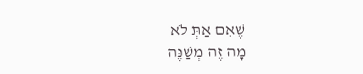שֶׁאִם אַתְּ לֹא
מָה זֶה מְשַׁנֶּה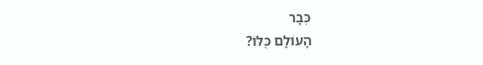כְּבָר
הָעוֹלָם כֻּלּוֹ?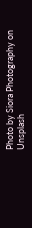Photo by Siora Photography on Unsplash